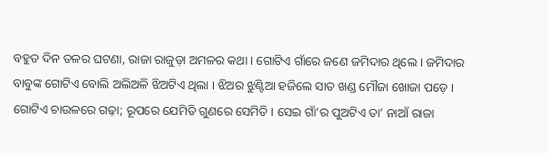ବହୁତ ଦିନ ତଳର ଘଟଣା, ରାଜା ରାଜୁଡ଼ା ଅମଳର କଥା । ଗୋଟିଏ ଗାଁରେ ଜଣେ ଜମିଦାର ଥିଲେ । ଜମିଦାର ବାବୁଙ୍କ ଗୋଟିଏ ବୋଲି ଅଲିଅଳି ଝିଅଟିଏ ଥିଲା । ଝିଅର ଝୁଣ୍ଟିଆ ହଜିଲେ ସାତ ଖଣ୍ଡ ମୌଜା ଖୋଜା ପଡ଼େ । ଗୋଟିଏ ଚାଉଳରେ ଗଢ଼ା; ରୂପରେ ଯେମିତି ଗୁଣରେ ସେମିତି । ସେଇ ଗାଁ’ର ପୁଅଟିଏ ତା’ ନାଆଁ ରାଜା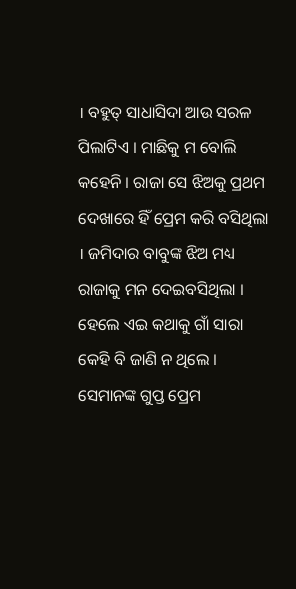। ବହୁତ୍ ସାଧାସିଦା ଆଉ ସରଳ ପିଲାଟିଏ । ମାଛିକୁ ମ ବୋଲି କହେନି । ରାଜା ସେ ଝିଅକୁ ପ୍ରଥମ ଦେଖାରେ ହିଁ ପ୍ରେମ କରି ବସିଥିଲା । ଜମିଦାର ବାବୁଙ୍କ ଝିଅ ମଧ୍ୟ ରାଜାକୁ ମନ ଦେଇବସିଥିଲା । ହେଲେ ଏଇ କଥାକୁ ଗାଁ ସାରା କେହି ବି ଜାଣି ନ ଥିଲେ । ସେମାନଙ୍କ ଗୁପ୍ତ ପ୍ରେମ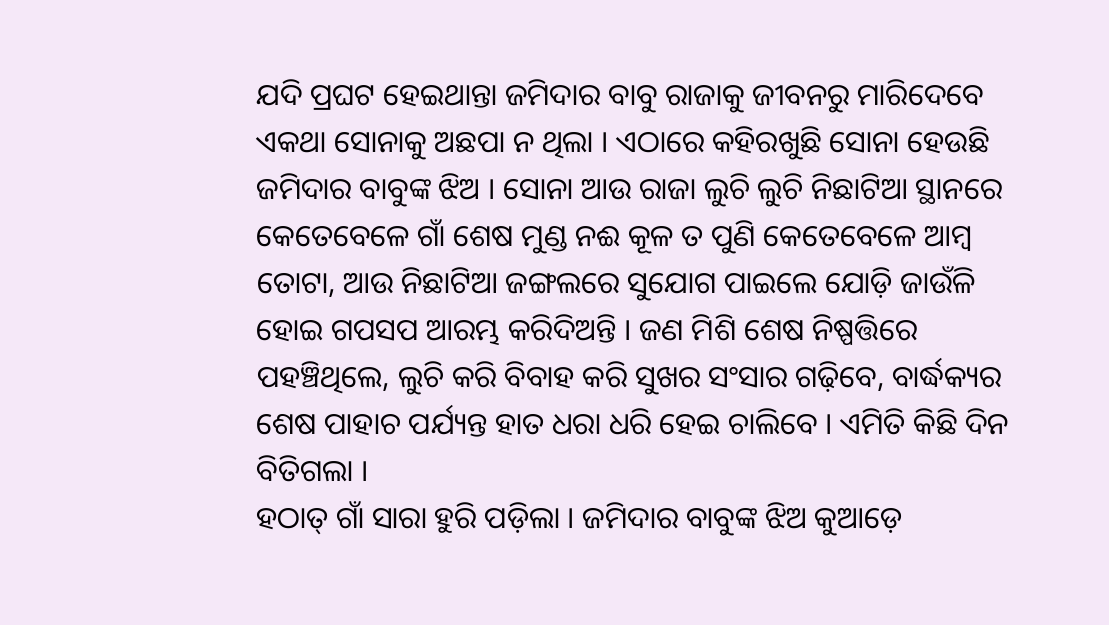ଯଦି ପ୍ରଘଟ ହେଇଥାନ୍ତା ଜମିଦାର ବାବୁ ରାଜାକୁ ଜୀବନରୁ ମାରିଦେବେ ଏକଥା ସୋନାକୁ ଅଛପା ନ ଥିଲା । ଏଠାରେ କହିରଖୁଛି ସୋନା ହେଉଛି ଜମିଦାର ବାବୁଙ୍କ ଝିଅ । ସୋନା ଆଉ ରାଜା ଲୁଚି ଲୁଚି ନିଛାଟିଆ ସ୍ଥାନରେ କେତେବେଳେ ଗାଁ ଶେଷ ମୁଣ୍ଡ ନଈ କୂଳ ତ ପୁଣି କେତେବେଳେ ଆମ୍ବ ତୋଟା, ଆଉ ନିଛାଟିଆ ଜଙ୍ଗଲରେ ସୁଯୋଗ ପାଇଲେ ଯୋଡ଼ି ଜାଉଁଳି ହୋଇ ଗପସପ ଆରମ୍ଭ କରିଦିଅନ୍ତି । ଜଣ ମିଶି ଶେଷ ନିଷ୍ପତ୍ତିରେ ପହଞ୍ଚିଥିଲେ, ଲୁଚି କରି ବିବାହ କରି ସୁଖର ସଂସାର ଗଢ଼ିବେ, ବାର୍ଦ୍ଧକ୍ୟର ଶେଷ ପାହାଚ ପର୍ଯ୍ୟନ୍ତ ହାତ ଧରା ଧରି ହେଇ ଚାଲିବେ । ଏମିତି କିଛି ଦିନ ବିତିଗଲା ।
ହଠାତ୍ ଗାଁ ସାରା ହୁରି ପଡ଼ିଲା । ଜମିଦାର ବାବୁଙ୍କ ଝିଅ କୁଆଡ଼େ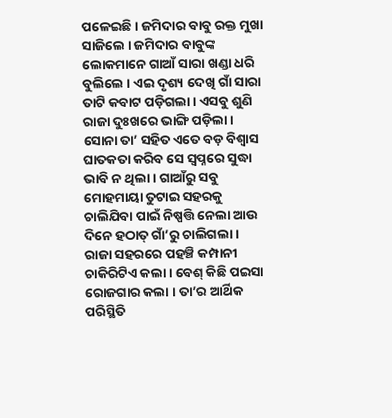ପଳେଇଛି । ଜମିଦାର ବାବୁ ରକ୍ତ ମୁଖା ସାଜିଲେ । ଜମିଦାର ବାବୁଙ୍କ ଲୋକମାନେ ଗାଆଁ ସାରା ଖଣ୍ଡା ଧରି ବୁଲିଲେ । ଏଇ ଦୃଶ୍ୟ ଦେଖି ଗାଁ ସାରା ତାଟି କବାଟ ପଡ଼ିଗଲା । ଏସବୁ ଶୁଣି ରାଜା ଦୁଃଖରେ ଭାଙ୍ଗି ପଡ଼ିଲା । ସୋନା ତା’ ସହିତ ଏତେ ବଡ଼ ବିଶ୍ୱାସ ଘାତକତା କରିବ ସେ ସ୍ୱପ୍ନରେ ସୁଦ୍ଧା ଭାବି ନ ଥିଲା । ଗାଆଁରୁ ସବୁ ମୋହମାୟା ତୁଟାଇ ସହରକୁ ଚାଲିଯିବା ପାଇଁ ନିଷ୍ପତ୍ତି ନେଲା ଆଉ ଦିନେ ହଠାତ୍ ଗାଁ’ରୁ ଚାଲିଗଲା ।
ରାଜା ସହରରେ ପହଞ୍ଚି କମ୍ପାନୀ ଚାକିରିଟିଏ କଲା । ବେଶ୍ କିଛି ପଇସା ରୋଜଗାର କଲା । ତା’ର ଆର୍ଥିକ ପରିସ୍ଥିତି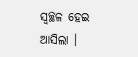ସ୍ୱଚ୍ଛଳ ହେଇ ଆସିଲା ।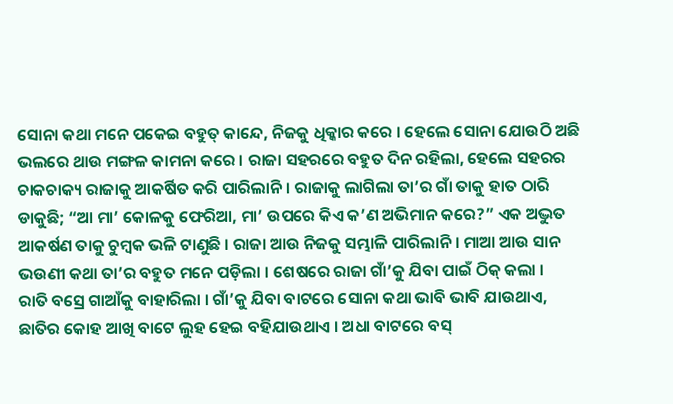ସୋନା କଥା ମନେ ପକେଇ ବହୁତ୍ କାନ୍ଦେ, ନିଜକୁ ଧିକ୍କାର କରେ । ହେଲେ ସୋନା ଯୋଉଠି ଅଛି ଭଲରେ ଥାଉ ମଙ୍ଗଳ କାମନା କରେ । ରାଜା ସହରରେ ବହୁତ ଦିନ ରହିଲା, ହେଲେ ସହରର ଚାକଚାକ୍ୟ ରାଜାକୁ ଆକର୍ଷିତ କରି ପାରିଲାନି । ରାଜାକୁ ଲାଗିଲା ତା’ର ଗାଁ ତାକୁ ହାତ ଠାରି ଡାକୁଛି; “ଆ ମା’ କୋଳକୁ ଫେରିଆ, ମା’ ଉପରେ କିଏ କ’ଣ ଅଭିମାନ କରେ?” ଏକ ଅଦ୍ଭୁତ ଆକର୍ଷଣ ତାକୁ ଚୁମ୍ବକ ଭଳି ଟାଣୁଛି । ରାଜା ଆଉ ନିଜକୁ ସମ୍ଭାଳି ପାରିଲାନି । ମାଆ ଆଉ ସାନ ଭଉଣୀ କଥା ତା’ର ବହୁତ ମନେ ପଡ଼ିଲା । ଶେଷରେ ରାଜା ଗାଁ’କୁ ଯିବା ପାଇଁ ଠିକ୍ କଲା ।
ରାତି ବସ୍ରେ ଗାଆଁକୁ ବାହାରିଲା । ଗାଁ’କୁ ଯିବା ବାଟରେ ସୋନା କଥା ଭାବି ଭାବି ଯାଉଥାଏ, ଛାତିର କୋହ ଆଖି ବାଟେ ଲୁହ ହେଇ ବହିଯାଉଥାଏ । ଅଧା ବାଟରେ ବସ୍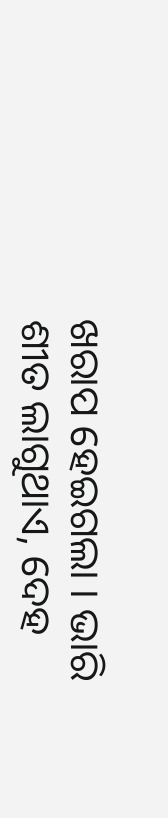ଖରାପ ହେଇଗଲା । ଭାରି ଶୀତ ଲାଗୁଥାଏ, ଦେହ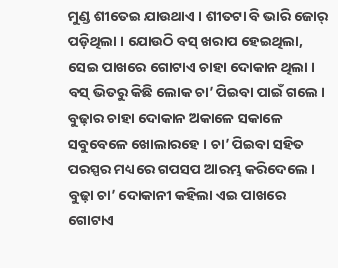ମୁଣ୍ଡ ଶୀତେଇ ଯାଉଥାଏ । ଶୀତଟା ବି ଭାରି ଜୋର୍ ପଡ଼ିଥିଲା । ଯୋଉଠି ବସ୍ ଖରାପ ହେଇଥିଲା, ସେଇ ପାଖରେ ଗୋଟାଏ ଚାହା ଦୋକାନ ଥିଲା । ବସ୍ ଭିତରୁ କିଛି ଲୋକ ଚା’ ପିଇବା ପାଇଁ ଗଲେ । ବୁଢ଼ାର ଚାହା ଦୋକାନ ଅକାଳେ ସକାଳେ ସବୁବେଳେ ଖୋଲାରହେ । ଚା’ ପିଇବା ସହିତ ପରସ୍ପର ମଧ୍ୟରେ ଗପସପ ଆରମ୍ଭ କରିଦେଲେ । ବୁଢ଼ା ଚା’ ଦୋକାନୀ କହିଲା ଏଇ ପାଖରେ ଗୋଟାଏ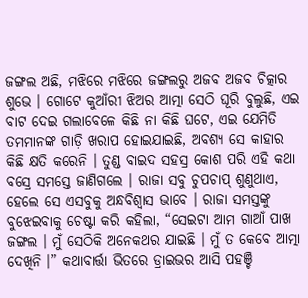ଜଙ୍ଗଲ ଅଛି, ମଝିରେ ମଝିରେ ଜଙ୍ଗଲରୁ ଅଜବ ଅଜବ ଚିତ୍କାର ଶୁଭେ । ଗୋଟେ କୁଆଁରୀ ଝିଅର ଆତ୍ମା ସେଠି ଘୂରି ବୁଲୁଛି, ଏଇ ବାଟ ଦେଇ ଗଲାବେଳେ କିଛି ନା କିଛି ଘଟେ, ଏଇ ଯେମିତି ତମମାନଙ୍କ ଗାଡ଼ି ଖରାପ ହୋଇଯାଇଛି, ଅବଶ୍ୟ ସେ କାହାର କିଛି କ୍ଷତି କରେନି । ତୁଣ୍ଡ ବାଇଦ ସହସ୍ର କୋଶ ପରି ଏହି କଥା ବସ୍ରେ ସମସ୍ତେ ଜାଣିଗଲେ । ରାଜା ସବୁ ଚୁପଚାପ୍ ଶୁଣୁଥାଏ, ହେଲେ ସେ ଏସବୁକୁ ଅନ୍ଧବିଶ୍ୱାସ ଭାବେ । ରାଜା ସମସ୍ତଙ୍କୁ ବୁଝେଇବାକୁ ଚେଷ୍ଟା କରି କହିଲା, “ସେଇଟା ଆମ ଗାଆଁ ପାଖ ଜଙ୍ଗଲ । ମୁଁ ସେଠିକି ଅନେକଥର ଯାଇଛି । ମୁଁ ତ କେବେ ଆତ୍ମା ଦେଖିନି ।” କଥାବାର୍ତ୍ତା ଭିତରେ ଡ୍ରାଇଭର ଆସି ପହଞ୍ଚି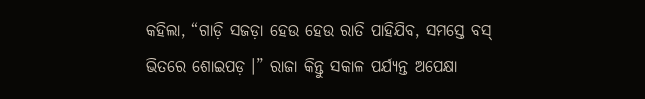କହିଲା, “ଗାଡ଼ି ସଜଡ଼ା ହେଉ ହେଉ ରାତି ପାହିଯିବ, ସମସ୍ତେ ବସ୍ ଭିତରେ ଶୋଇପଡ଼ ।” ରାଜା କିନ୍ତୁ ସକାଳ ପର୍ଯ୍ୟନ୍ତ ଅପେକ୍ଷା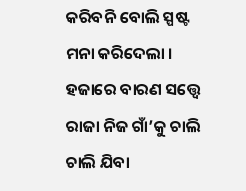କରିବନି ବୋଲି ସ୍ପଷ୍ଟ ମନା କରିଦେଲା । ହଜାରେ ବାରଣ ସତ୍ତ୍ଵେ ରାଜା ନିଜ ଗାଁ’କୁ ଚାଲି ଚାଲି ଯିବା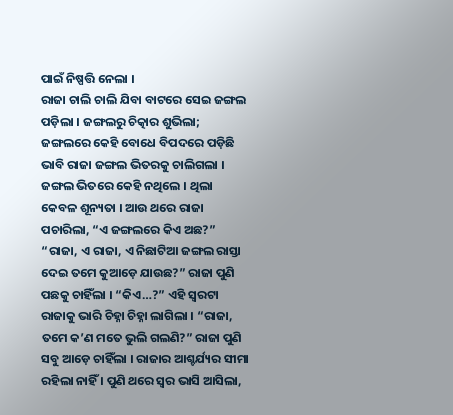ପାଇଁ ନିଷ୍ପତ୍ତି ନେଲା ।
ରାଜା ଚାଲି ଚାଲି ଯିବା ବାଟରେ ସେଇ ଜଙ୍ଗଲ ପଡ଼ିଲା । ଜଙ୍ଗଲରୁ ଚିତ୍କାର ଶୁଭିଲା; ଜଙ୍ଗଲରେ କେହି ବୋଧେ ବିପଦରେ ପଡ଼ିଛି ଭାବି ରାଜା ଜଙ୍ଗଲ ଭିତରକୁ ଚାଲିଗଲା । ଜଙ୍ଗଲ ଭିତରେ କେହି ନଥିଲେ । ଥିଲା କେବଳ ଶୂନ୍ୟତା । ଆଉ ଥରେ ରାଜା ପଚାରିଲା, “ଏ ଜଙ୍ଗଲରେ କିଏ ଅଛ?”
“ରାଜା, ଏ ରାଜା, ଏ ନିଛାଟିଆ ଜଙ୍ଗଲ ରାସ୍ତା ଦେଇ ତମେ କୁଆଡ଼େ ଯାଉଛ?” ରାଜା ପୁଣି ପଛକୁ ଚାହିଁଲା । “କିଏ…?” ଏହି ସ୍ୱରଟା ରାଜାକୁ ଭାରି ଚିହ୍ନା ଚିହ୍ନା ଲାଗିଲା । “ରାଜା, ତମେ କ’ଣ ମତେ ଭୁଲି ଗଲଣି?” ରାଜା ପୁଣି ସବୁ ଆଡ଼େ ଚାହିଁଲା । ରାଜାର ଆଶ୍ଚର୍ଯ୍ୟର ସୀମା ରହିଲା ନାହିଁ । ପୁଣି ଥରେ ସ୍ୱର ଭାସି ଆସିଲା,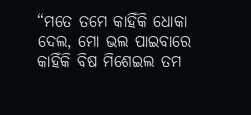“ମତେ ତମେ କାହିଁକି ଧୋକା ଦେଲ, ମୋ ଭଲ ପାଇବାରେ କାହିଁକି ବିଷ ମିଶେଇଲ ତମ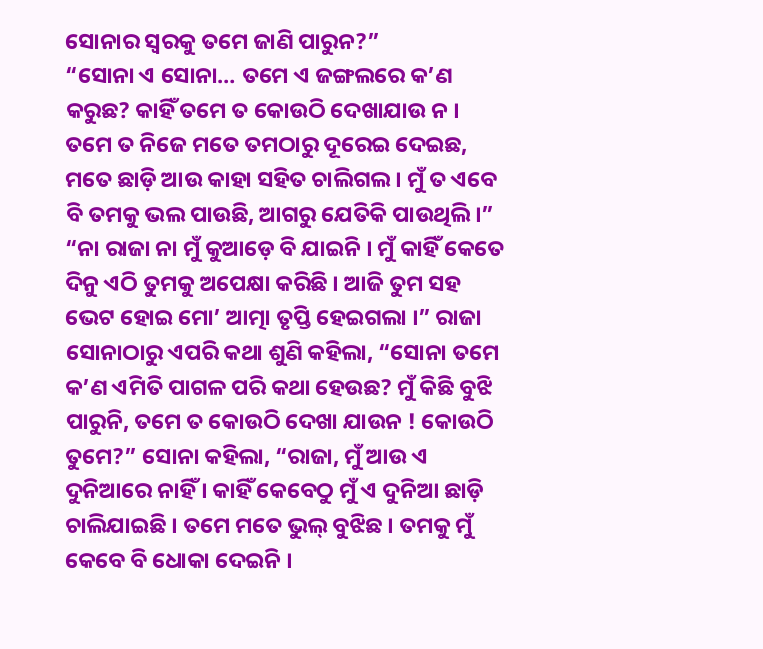ସୋନାର ସ୍ୱରକୁ ତମେ ଜାଣି ପାରୁନ?”
“ସୋନା ଏ ସୋନା… ତମେ ଏ ଜଙ୍ଗଲରେ କ’ଣ କରୁଛ? କାହିଁ ତମେ ତ କୋଉଠି ଦେଖାଯାଉ ନ । ତମେ ତ ନିଜେ ମତେ ତମଠାରୁ ଦୂରେଇ ଦେଇଛ, ମତେ ଛାଡ଼ି ଆଉ କାହା ସହିତ ଚାଲିଗଲ । ମୁଁ ତ ଏବେ ବି ତମକୁ ଭଲ ପାଉଛି, ଆଗରୁ ଯେତିକି ପାଉଥିଲି ।” “ନା ରାଜା ନା ମୁଁ କୁଆଡ଼େ ବି ଯାଇନି । ମୁଁ କାହିଁ କେତେ ଦିନୁ ଏଠି ତୁମକୁ ଅପେକ୍ଷା କରିଛି । ଆଜି ତୁମ ସହ ଭେଟ ହୋଇ ମୋ’ ଆତ୍ମା ତୃପ୍ତି ହେଇଗଲା ।” ରାଜା ସୋନାଠାରୁ ଏପରି କଥା ଶୁଣି କହିଲା, “ସୋନା ତମେ କ’ଣ ଏମିତି ପାଗଳ ପରି କଥା ହେଉଛ? ମୁଁ କିଛି ବୁଝି ପାରୁନି, ତମେ ତ କୋଉଠି ଦେଖା ଯାଉନ ! କୋଉଠି ତୁମେ?” ସୋନା କହିଲା, “ରାଜା, ମୁଁ ଆଉ ଏ ଦୁନିଆରେ ନାହିଁ । କାହିଁ କେବେଠୁ ମୁଁ ଏ ଦୁନିଆ ଛାଡ଼ି ଚାଲିଯାଇଛି । ତମେ ମତେ ଭୁଲ୍ ବୁଝିଛ । ତମକୁ ମୁଁ କେବେ ବି ଧୋକା ଦେଇନି ।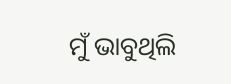ମୁଁ ଭାବୁଥିଲି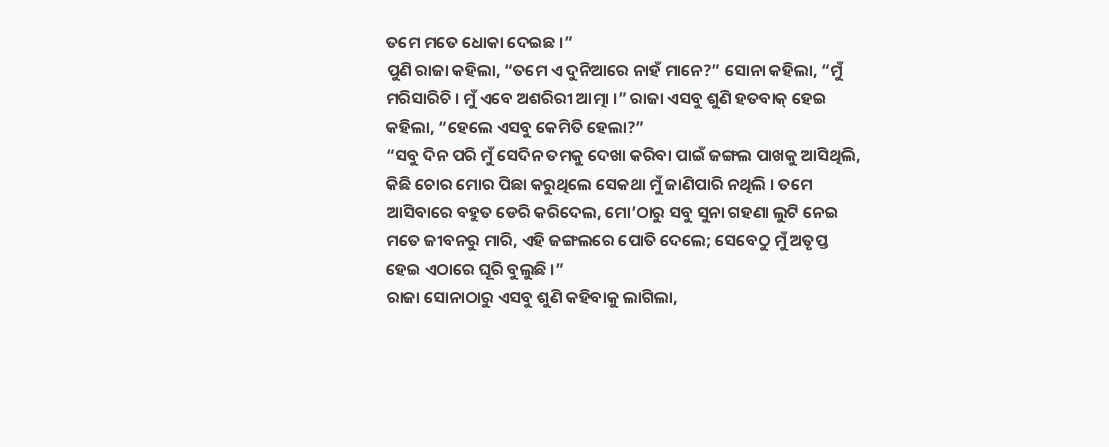ତମେ ମତେ ଧୋକା ଦେଇଛ ।”
ପୁଣି ରାଜା କହିଲା, “ତମେ ଏ ଦୁନିଆରେ ନାହଁ ମାନେ?” ସୋନା କହିଲା, “ମୁଁ ମରିସାରିଚି । ମୁଁ ଏବେ ଅଶରିରୀ ଆତ୍ମା ।” ରାଜା ଏସବୁ ଶୁଣି ହତବାକ୍ ହେଇ କହିଲା, “ହେଲେ ଏସବୁ କେମିତି ହେଲା?”
“ସବୁ ଦିନ ପରି ମୁଁ ସେଦିନ ତମକୁ ଦେଖା କରିବା ପାଇଁ ଜଙ୍ଗଲ ପାଖକୁ ଆସିଥିଲି, କିଛି ଚୋର ମୋର ପିଛା କରୁଥିଲେ ସେକଥା ମୁଁ ଜାଣିପାରି ନଥିଲି । ତମେ ଆସିବାରେ ବହୁତ ଡେରି କରିଦେଲ, ମୋ’ଠାରୁ ସବୁ ସୁନା ଗହଣା ଲୁଟି ନେଇ ମତେ ଜୀବନରୁ ମାରି, ଏହି ଜଙ୍ଗଲରେ ପୋତି ଦେଲେ; ସେବେଠୁ ମୁଁ ଅତୃପ୍ତ ହେଇ ଏଠାରେ ଘୂରି ବୁଲୁଛି ।”
ରାଜା ସୋନାଠାରୁ ଏସବୁ ଶୁଣି କହିବାକୁ ଲାଗିଲା,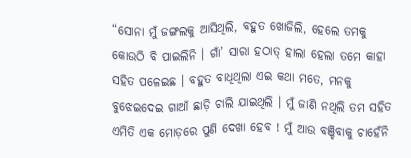“ସୋନା ମୁଁ ଜଙ୍ଗଲକୁ ଆସିଥିଲି, ବହୁତ ଖୋଜିଲି, ହେଲେ ତମକୁ କୋଉଠି ବି ପାଇଲିନି । ଗାଁ’ ସାରା ହଠାତ୍ ହାଲା ହେଲା ତମେ କାହା ସହିତ ପଳେଇଛ । ବହୁତ ବାଧିଥିଲା ଏଇ କଥା ମତେ, ମନକୁ ବୁଝେଇଦେଇ ଗାଆଁ ଛାଡ଼ି ଚାଲି ଯାଇଥିଲି । ମୁଁ ଜାଣି ନଥିଲି ତମ ସହିତ ଏମିତି ଏକ ମୋଡ଼ରେ ପୁଣି ଦେଖା ହେବ ! ମୁଁ ଆଉ ବଞ୍ଚିବାକୁ ଚାହେଁନି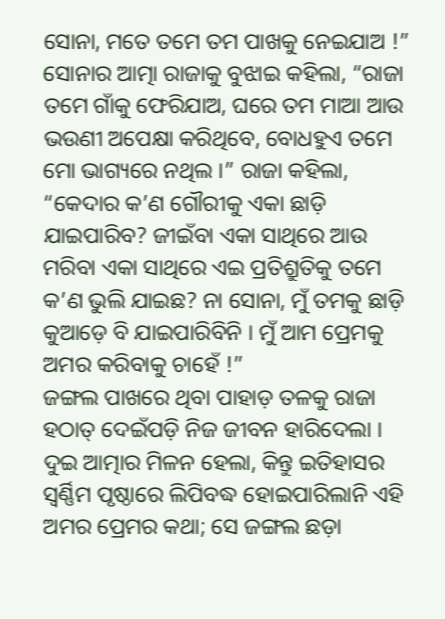ସୋନା, ମତେ ତମେ ତମ ପାଖକୁ ନେଇଯାଅ !”
ସୋନାର ଆତ୍ମା ରାଜାକୁ ବୁଝାଇ କହିଲା, “ରାଜା ତମେ ଗାଁକୁ ଫେରିଯାଅ, ଘରେ ତମ ମାଆ ଆଉ ଭଉଣୀ ଅପେକ୍ଷା କରିଥିବେ, ବୋଧହୁଏ ତମେ ମୋ ଭାଗ୍ୟରେ ନଥିଲ ।” ରାଜା କହିଲା, “କେଦାର କ’ଣ ଗୌରୀକୁ ଏକା ଛାଡ଼ି ଯାଇପାରିବ? ଜୀଇଁବା ଏକା ସାଥିରେ ଆଉ ମରିବା ଏକା ସାଥିରେ ଏଇ ପ୍ରତିଶ୍ରୁତିକୁ ତମେ କ’ଣ ଭୁଲି ଯାଇଛ? ନା ସୋନା, ମୁଁ ତମକୁ ଛାଡ଼ି କୁଆଡ଼େ ବି ଯାଇପାରିବିନି । ମୁଁ ଆମ ପ୍ରେମକୁ ଅମର କରିବାକୁ ଚାହେଁ !”
ଜଙ୍ଗଲ ପାଖରେ ଥିବା ପାହାଡ଼ ତଳକୁ ରାଜା ହଠାତ୍ ଦେଇଁପଡ଼ି ନିଜ ଜୀବନ ହାରିଦେଲା । ଦୁଇ ଆତ୍ମାର ମିଳନ ହେଲା, କିନ୍ତୁ ଇତିହାସର ସ୍ୱର୍ଣ୍ଣିମ ପୃଷ୍ଠାରେ ଲିପିବଦ୍ଧ ହୋଇପାରିଲାନି ଏହି ଅମର ପ୍ରେମର କଥା; ସେ ଜଙ୍ଗଲ ଛଡ଼ା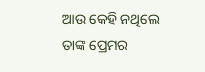ଆଉ କେହି ନଥିଲେ ତାଙ୍କ ପ୍ରେମର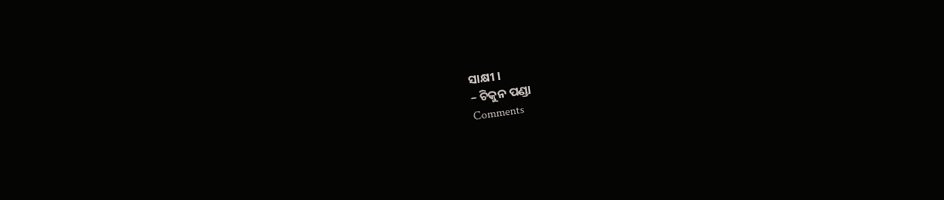ସାକ୍ଷୀ ।
– ଚିକୁନ ପଣ୍ଡା
Comments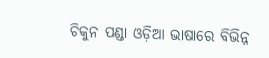ଚିକୁନ ପଣ୍ଡା ଓଡ଼ିଆ ଭାଷାରେ ବିଭିନ୍ନ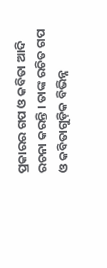ପ୍ରକାରର ଗପ ଓ କବିତା ଆଦି ରଚନା କରନ୍ତି । ତାଙ୍କ ରଚିତ ଗପ ଓ କବିତାଗୁଡ଼ିକ ବିଭିନ୍ନ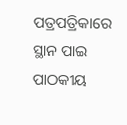ପତ୍ରପତ୍ରିକାରେ ସ୍ଥାନ ପାଇ ପାଠକୀୟ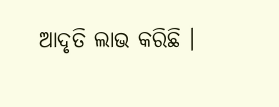ଆଦୃତି ଲାଭ କରିଛି ।